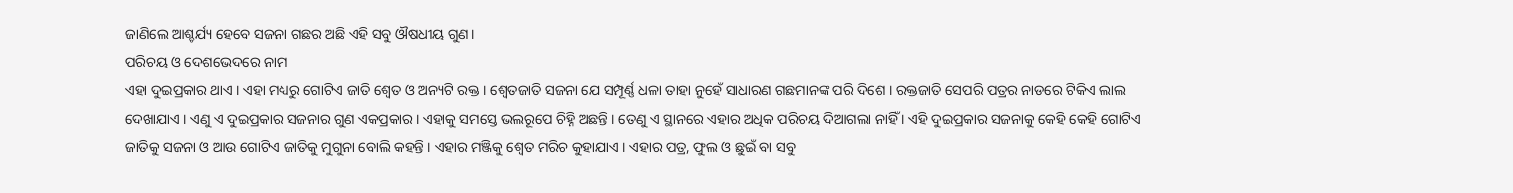ଜାଣିଲେ ଆଶ୍ଚର୍ଯ୍ୟ ହେବେ ସଜନା ଗଛର ଅଛି ଏହି ସବୁ ଔଷଧୀୟ ଗୁଣ।
ପରିଚୟ ଓ ଦେଶଭେଦରେ ନାମ
ଏହା ଦୁଇପ୍ରକାର ଥାଏ । ଏହା ମଧ୍ୟରୁ ଗୋଟିଏ ଜାତି ଶ୍ୱେତ ଓ ଅନ୍ୟଟି ରକ୍ତ । ଶ୍ୱେତଜାତି ସଜନା ଯେ ସମ୍ପୂର୍ଣ୍ଣ ଧଳା ତାହା ନୁହେଁ ସାଧାରଣ ଗଛମାନଙ୍କ ପରି ଦିଶେ । ରକ୍ତଜାତି ସେପରି ପତ୍ରର ନାଡରେ ଟିକିଏ ଲାଲ ଦେଖାଯାଏ । ଏଣୁ ଏ ଦୁଇପ୍ରକାର ସଜନାର ଗୁଣ ଏକପ୍ରକାର । ଏହାକୁ ସମସ୍ତେ ଭଲରୂପେ ଚିହ୍ନି ଅଛନ୍ତି । ତେଣୁ ଏ ସ୍ଥାନରେ ଏହାର ଅଧିକ ପରିଚୟ ଦିଆଗଲା ନାହିଁ । ଏହି ଦୁଇପ୍ରକାର ସଜନାକୁ କେହି କେହି ଗୋଟିଏ ଜାତିକୁ ସଜନା ଓ ଆଉ ଗୋଟିଏ ଜାତିକୁ ମୁଗୁନା ବୋଲି କହନ୍ତି । ଏହାର ମଞ୍ଜିକୁ ଶ୍ୱେତ ମରିଚ କୁହାଯାଏ । ଏହାର ପତ୍ର, ଫୁଲ ଓ ଛୁଇଁ ବା ସବୁ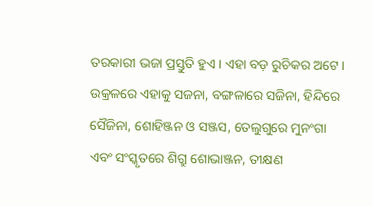ତରକାରୀ ଭଜା ପ୍ରସ୍ତୁତି ହୁଏ । ଏହା ବଡ଼ ରୁଚିକର ଅଟେ ।
ଉକ୍ରଳରେ ଏହାକୁ ସଜନା, ବଙ୍ଗଳାରେ ସଜିନା, ହିନ୍ଦିରେ ସୈଜିନା, ଶୋହିଞ୍ଜନ ଓ ସଞ୍ଜସ, ତେଲୁଗୁରେ ମୁନଂଗା ଏବଂ ସଂସ୍କୃତରେ ଶିଗ୍ରୁ ଶୋଭାଞ୍ଜନ, ତୀକ୍ଷଣ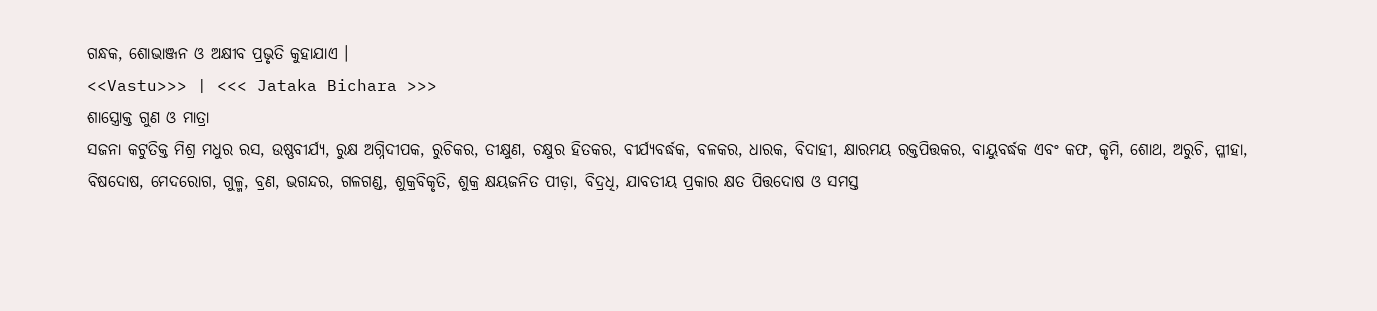ଗନ୍ଧକ, ଶୋଭାଞ୍ଜନ ଓ ଅକ୍ଷୀବ ପ୍ରଭୃତି କୁହାଯାଏ ।
<<Vastu>>> | <<< Jataka Bichara >>>
ଶାସ୍ତ୍ରୋକ୍ତ ଗୁଣ ଓ ମାତ୍ରା
ସଜନା କଟୁତିକ୍ତ ମିଶ୍ର ମଧୁର ରସ, ଉଷ୍ଣବୀର୍ଯ୍ୟ, ରୁକ୍ଷ ଅଗ୍ନିଦୀପକ, ରୁଚିକର, ତୀକ୍ଷୁଣ, ଚକ୍ଷୁର ହିତକର, ବୀର୍ଯ୍ୟବର୍ଦ୍ଧକ, ବଳକର, ଧାରକ, ବିଦାହୀ, କ୍ଷାରମୟ ରକ୍ତପିତ୍ତକର, ବାୟୁବର୍ଦ୍ଧକ ଏବଂ କଫ, କୃମି, ଶୋଥ, ଅରୁଚି, ପ୍ଳୀହା, ବିଷଦୋଷ, ମେଦରୋଗ, ଗୁଳ୍ମ, ବ୍ରଣ, ଭଗନ୍ଦର, ଗଳଗଣ୍ଡ, ଶୁକ୍ରବିକୃତି, ଶୁକ୍ର କ୍ଷୟଜନିତ ପୀଡ଼ା, ବିଦ୍ରଧି, ଯାବତୀୟ ପ୍ରକାର କ୍ଷତ ପିତ୍ତଦୋଷ ଓ ସମସ୍ତ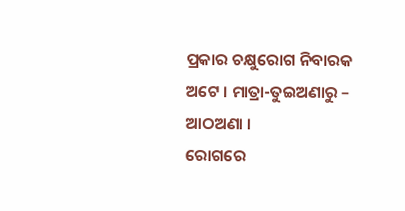ପ୍ରକାର ଚକ୍ଷୁରୋଗ ନିବାରକ ଅଟେ । ମାତ୍ରା-ତୁଇଅଣାରୁ – ଆଠଅଣା ।
ରୋଗରେ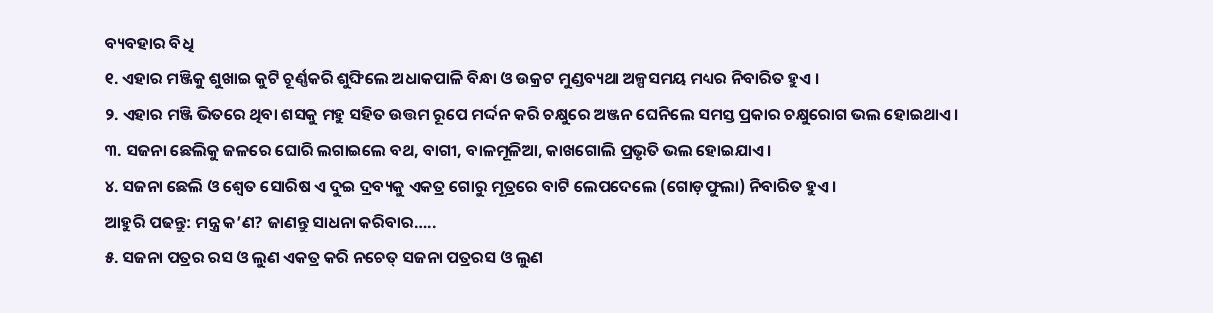ବ୍ୟବହାର ବିଧି
୧. ଏହାର ମଞ୍ଜିକୁ ଶୁଖାଇ କୁଟି ଚୂର୍ଣ୍ଣକରି ଶୁଙ୍ଘିଲେ ଅଧାକପାଳି ବିନ୍ଧା ଓ ଉକ୍ରଟ ମୁଣ୍ଡବ୍ୟଥା ଅଳ୍ପସମୟ ମଧ୍ୟର ନିବାରିତ ହୁଏ ।
୨. ଏହାର ମଞ୍ଜି ଭିତରେ ଥିବା ଶସକୁ ମହୁ ସହିତ ଉତ୍ତମ ରୂପେ ମର୍ଦ୍ଦନ କରି ଚକ୍ଷୁରେ ଅଞ୍ଜନ ଘେନିଲେ ସମସ୍ତ ପ୍ରକାର ଚକ୍ଷୁରୋଗ ଭଲ ହୋଇଥାଏ ।
୩. ସଜନା ଛେଲିକୁ ଜଳରେ ଘୋରି ଲଗାଇଲେ ବଥ, ବାଗୀ, ବାଳମୂଳିଆ, କାଖଗୋଲି ପ୍ରଭୃତି ଭଲ ହୋଇଯାଏ ।
୪. ସଜନା ଛେଲି ଓ ଶ୍ୱେତ ସୋରିଷ ଏ ଦୁଇ ଦ୍ରବ୍ୟକୁ ଏକତ୍ର ଗୋରୁ ମୂତ୍ରରେ ବାଟି ଲେପଦେଲେ (ଗୋଡ଼ଫୁଲା) ନିବାରିତ ହୁଏ ।
ଆହୁରି ପଢନ୍ତୁ: ମନ୍ତ୍ର କ’ଣ? ଜାଣନ୍ତୁ ସାଧନା କରିବାର…..
୫. ସଜନା ପତ୍ରର ରସ ଓ ଲୁଣ ଏକତ୍ର କରି ନଚେତ୍ ସଜନା ପତ୍ରରସ ଓ ଲୁଣ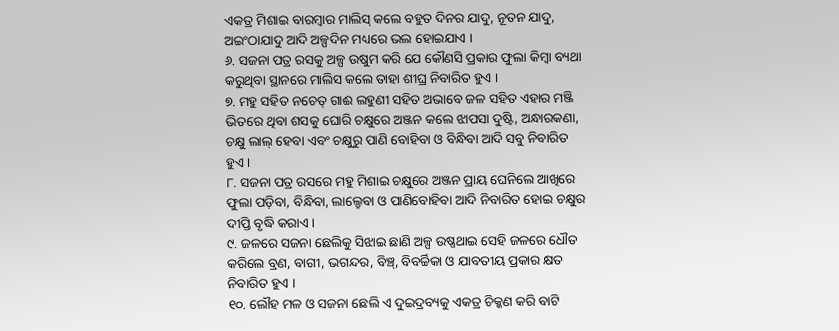ଏକତ୍ର ମିଶାଇ ବାରମ୍ବାର ମାଲିସ୍ କଲେ ବହୁତ ଦିନର ଯାଦୁ, ନୂତନ ଯାଦୁ, ଅଇଂଠାଯାଦୁ ଆଦି ଅଳ୍ପଦିନ ମଧ୍ୟରେ ଭଲ ହୋଇଯାଏ ।
୬. ସଜନା ପତ୍ର ରସକୁ ଅଳ୍ପ ଉଷୁମ କରି ଯେ କୌଣସି ପ୍ରକାର ଫୁଲା କିମ୍ବା ବ୍ୟଥା କରୁଥିବା ସ୍ଥାନରେ ମାଲିସ କଲେ ତାହା ଶୀଘ୍ର ନିବାରିତ ହୁଏ ।
୭. ମହୁ ସହିତ ନଚେତ୍ ଗାଈ ଲହୁଣୀ ସହିତ ଅଭାବେ ଜଳ ସହିତ ଏହାର ମଞ୍ଜି ଭିତରେ ଥିବା ଶସକୁ ଘୋରି ଚକ୍ଷୁରେ ଅଞ୍ଜନ କଲେ ଝାପସା ଦୁଷ୍ଟି, ଅନ୍ଧାରକଣା, ଚକ୍ଷୁ ଲାଲ୍ ହେବା ଏବଂ ଚକ୍ଷୁରୁ ପାଣି ବୋହିବା ଓ ବିନ୍ଧିବା ଆଦି ସବୁ ନିବାରିତ ହୁଏ ।
୮. ସଜନା ପତ୍ର ରସରେ ମହୁ ମିଶାଇ ଚକ୍ଷୁରେ ଅଞ୍ଜନ ପ୍ରାୟ ଘେନିଲେ ଆଖିରେ ଫୁଲା ପଡ଼ିବା, ବିନ୍ଧିବା, ଲାଲ୍ହେବା ଓ ପାଣିବୋହିବା ଆଦି ନିବାରିତ ହୋଇ ଚକ୍ଷୁର ଦୀପ୍ତି ବୃଦ୍ଧି କରାଏ ।
୯. ଜଳରେ ସଜନା ଛେଲିକୁ ସିଝାଇ ଛାଣି ଅଳ୍ପ ଉଷ୍ଣଥାଇ ସେହି ଜଳରେ ଧୌତ କରିଲେ ବ୍ରଣ, ବାଗୀ, ଭଗନ୍ଦର, ବିଞ୍ଚ୍, ବିବର୍ଚ୍ଚିକା ଓ ଯାବତୀୟ ପ୍ରକାର କ୍ଷତ ନିବାରିତ ହୁଏ ।
୧୦. ଲୌହ ମଳ ଓ ସଜନା ଛେଲି ଏ ଦୁଇଦ୍ରବ୍ୟକୁ ଏକତ୍ର ଚିକ୍କଣ କରି ବାଟି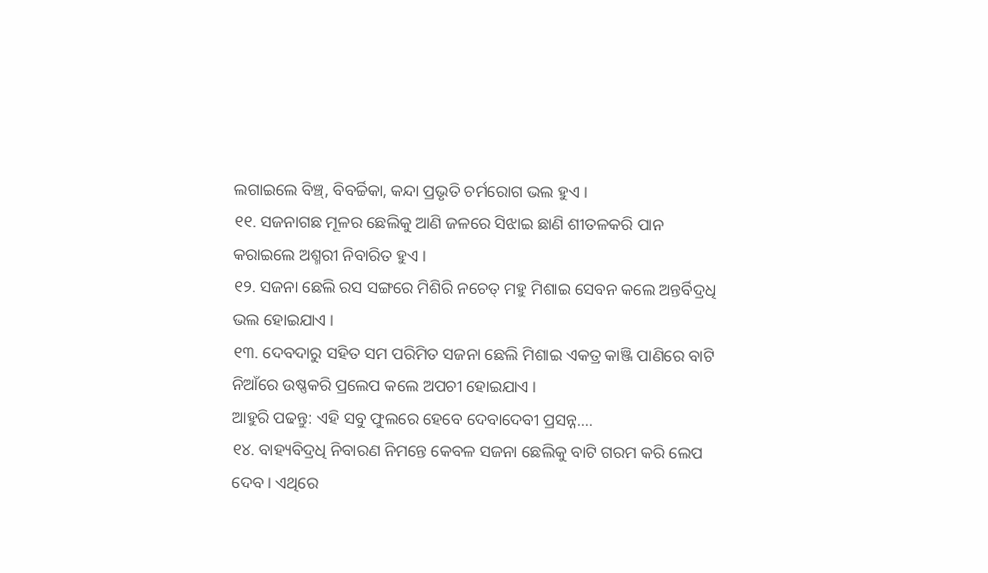ଲଗାଇଲେ ବିଞ୍ଚ୍, ବିବର୍ଚ୍ଚିକା, କନ୍ଦା ପ୍ରଭୃତି ଚର୍ମରୋଗ ଭଲ ହୁଏ ।
୧୧. ସଜନାଗଛ ମୂଳର ଛେଲିକୁ ଆଣି ଜଳରେ ସିଝାଇ ଛାଣି ଶୀତଳକରି ପାନ କରାଇଲେ ଅଶ୍ମରୀ ନିବାରିତ ହୁଏ ।
୧୨. ସଜନା ଛେଲି ରସ ସଙ୍ଗରେ ମିଶିରି ନଚେତ୍ ମହୁ ମିଶାଇ ସେବନ କଲେ ଅନ୍ତର୍ବିଦ୍ରଧି ଭଲ ହୋଇଯାଏ ।
୧୩. ଦେବଦାରୁ ସହିତ ସମ ପରିମିତ ସଜନା ଛେଲି ମିଶାଇ ଏକତ୍ର କାଞ୍ଜି ପାଣିରେ ବାଟି ନିଆଁରେ ଉଷ୍ଣକରି ପ୍ରଲେପ କଲେ ଅପଚୀ ହୋଇଯାଏ ।
ଆହୁରି ପଢନ୍ତୁ: ଏହି ସବୁ ଫୁଲରେ ହେବେ ଦେବାଦେବୀ ପ୍ରସନ୍ନ….
୧୪. ବାହ୍ୟବିଦ୍ରଧି ନିବାରଣ ନିମନ୍ତେ କେବଳ ସଜନା ଛେଲିକୁ ବାଟି ଗରମ କରି ଲେପ ଦେବ । ଏଥିରେ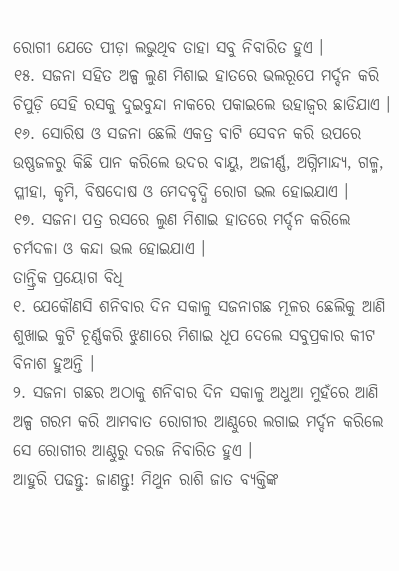ରୋଗୀ ଯେତେ ପୀଡ଼ା ଲଭୁଥିବ ତାହା ସବୁ ନିବାରିତ ହୁଏ ।
୧୫. ସଜନା ସହିତ ଅଳ୍ପ ଲୁଣ ମିଶାଇ ହାତରେ ଭଲରୂପେ ମର୍ଦ୍ଦନ କରି ଚିପୁଡ଼ି ସେହି ରସକୁ ଦୁଇବୁନ୍ଦା ନାକରେ ପକାଇଲେ ଉହାଜ୍ୱର ଛାଡିଯାଏ ।
୧୬. ସୋରିଷ ଓ ସଜନା ଛେଲି ଏକତ୍ର ବାଟି ସେବନ କରି ଉପରେ ଉଷ୍ଣଜଳରୁ କିଛି ପାନ କରିଲେ ଉଦର ବାୟୁ, ଅଜୀର୍ଣ୍ଣ, ଅଗ୍ନିମାନ୍ଦ୍ୟ, ଗଳ୍ମ, ପ୍ଳୀହା, କୃମି, ବିଷଦୋଷ ଓ ମେଦବୃଦ୍ଧି ରୋଗ ଭଲ ହୋଇଯାଏ ।
୧୭. ସଜନା ପତ୍ର ରସରେ ଲୁଣ ମିଶାଇ ହାତରେ ମର୍ଦ୍ଦନ କରିଲେ ଚର୍ମଦଳା ଓ କନ୍ଦା ଭଲ ହୋଇଯାଏ ।
ତାନ୍ତ୍ରିକ ପ୍ରୟୋଗ ବିଧି
୧. ଯେକୌଣସି ଶନିବାର ଦିନ ସକାଳୁ ସଜନାଗଛ ମୂଳର ଛେଲିକୁ ଆଣି ଶୁଖାଇ କୁଟି ଚୂର୍ଣ୍ଣକରି ଝୁଣାରେ ମିଶାଇ ଧୂପ ଦେଲେ ସବୁପ୍ରକାର କୀଟ ବିନାଶ ହୁଅନ୍ତି ।
୨. ସଜନା ଗଛର ଅଠାକୁ ଶନିବାର ଦିନ ସକାଳୁ ଅଧୁଆ ମୁହଁରେ ଆଣି ଅଳ୍ପ ଗରମ କରି ଆମବାତ ରୋଗୀର ଆଣ୍ଠୁରେ ଲଗାଇ ମର୍ଦ୍ଦନ କରିଲେ ସେ ରୋଗୀର ଆଣ୍ଠୁରୁ ଦରଜ ନିବାରିତ ହୁଏ ।
ଆହୁରି ପଢନ୍ତୁ: ଜାଣନ୍ତୁ! ମିଥୁନ ରାଶି ଜାତ ବ୍ୟକ୍ତିଙ୍କ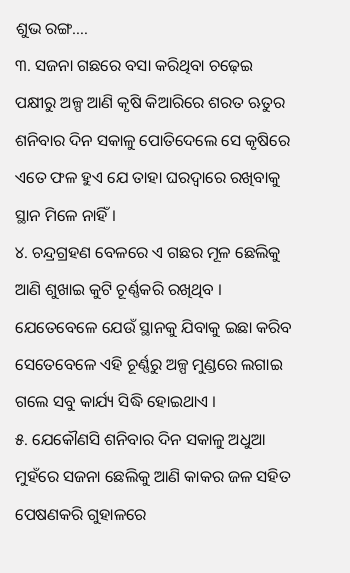ଶୁଭ ରଙ୍ଗ….
୩. ସଜନା ଗଛରେ ବସା କରିଥିବା ଚଢ଼େଇ ପକ୍ଷୀରୁ ଅଳ୍ପ ଆଣି କୃଷି କିଆରିରେ ଶରତ ଋତୁର ଶନିବାର ଦିନ ସକାଳୁ ପୋତିଦେଲେ ସେ କୃଷିରେ ଏତେ ଫଳ ହୁଏ ଯେ ତାହା ଘରଦ୍ୱାରେ ରଖିବାକୁ ସ୍ଥାନ ମିଳେ ନାହିଁ ।
୪. ଚନ୍ଦ୍ରଗ୍ରହଣ ବେଳରେ ଏ ଗଛର ମୂଳ ଛେଲିକୁ ଆଣି ଶୁଖାଇ କୁଟି ଚୂର୍ଣ୍ଣକରି ରଖିଥିବ । ଯେତେବେଳେ ଯେଉଁ ସ୍ଥାନକୁ ଯିବାକୁ ଇଛା କରିବ ସେତେବେଳେ ଏହି ଚୂର୍ଣ୍ଣରୁ ଅଳ୍ପ ମୁଣ୍ଡରେ ଲଗାଇ ଗଲେ ସବୁ କାର୍ଯ୍ୟ ସିଦ୍ଧି ହୋଇଥାଏ ।
୫. ଯେକୌଣସି ଶନିବାର ଦିନ ସକାଳୁ ଅଧୁଆ ମୁହଁରେ ସଜନା ଛେଲିକୁ ଆଣି କାକର ଜଳ ସହିତ ପେଷଣକରି ଗୁହାଳରେ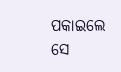ପକାଇଲେ ସେ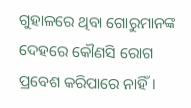ଗୁହାଳରେ ଥିବା ଗୋରୁମାନଙ୍କ ଦେହରେ କୌଣସି ରୋଗ ପ୍ରବେଶ କରିପାରେ ନାହିଁ ।